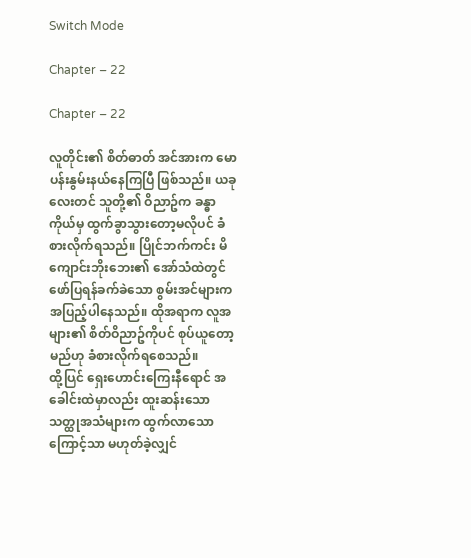Switch Mode

Chapter – 22

Chapter – 22

လူတိုင်း၏ စိတ်ဓာတ် အင်အားက မောပန်းနွမ်းနယ်နေကြပြီ ဖြစ်သည်။ ယခုလေးတင် သူတို့၏ ဝိညာဥ်က ခန္ဓာကိုယ်မှ ထွက်ခွာသွားတော့မလိုပင် ခံစားလိုက်ရသည်။ ပြိုင်ဘက်ကင်း မိကျောင်းဘိုးဘေး၏ အော်သံထဲတွင် ဖော်ပြရန်ခက်ခဲသော စွမ်းအင်များက အပြည့်ပါနေသည်။ ထိုအရာက လူအများ၏ စိတ်ဝိညာဥ်ကိုပင် စုပ်ယူတော့မည်ဟု ခံစားလိုက်ရစေသည်။
ထို့ပြင် ရှေးဟောင်းကြေးနီရောင် အခေါင်းထဲမှာလည်း ထူးဆန်းသော သတ္ထုအသံများက ထွက်လာသောကြောင့်သာ မဟုတ်ခဲ့လျှင်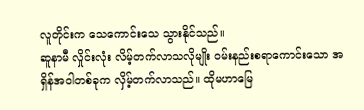လူတိုင်းက သေကောင်းသေ သွားနိုင်သည်။
ဆူနာမီ လှိုင်းလုံး လိမ့်တက်လာသလိုမျိုး ဝမ်းနည်းစရာကောင်းသော အရှိန်အဝါတစ်ခုက လှိမ့်တက်လာသည်။ ထိုမဟာမြေ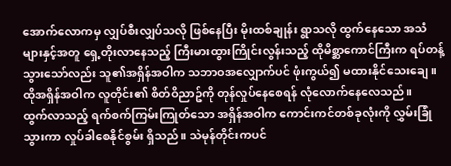အောက်လောကမှ လျှပ်စီးလျှပ်သလို ဖြစ်နေပြီး မိုးထစ်ချုန်း ရွာသလို ထွက်နေသော အသံများနှင့်အတူ ရှေ့တိုးလာနေသည့် ကြီးမားထွားကြိုင်းလွန်းသည့် ထိုမိစ္ဆာကောင်ကြီးက ရပ်တန့်သွားသော်လည်း သူ၏အရှိန်အဝါက သဘာဝအလျှောက်ပင် ဖုံးကွယ်၍ မထားနိုင်သေးချေ။ ထိုအရှိန်အဝါက လူတိုင်း၏ စိတ်ဝိညာဥ်ကို တုန်လှုပ်နေစေရန် လုံလောက်နေလေသည်။
ထွက်လာသည့် ရက်စက်ကြမ်းကြုတ်သော အရှိန်အဝါက ကောင်းကင်တစ်ခုလုံးကို လွှမ်းခြုံသွားကာ လှုပ်ခါစေနိုင်စွမ်း ရှိသည်။ သဲမုန်တိုင်းကပင်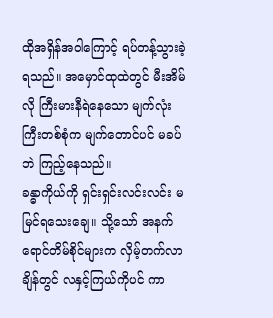ထိုအရှိန်အဝါကြောင့် ရပ်တန့်သွားခဲ့ရသည်။ အမှောင်ထုထဲတွင် မီးအိမ်လို ကြီးမားနီရဲနေသော မျက်လုံးကြီးတစ်စုံက မျက်တောင်ပင် မခပ်ဘဲ ကြည့်နေသည်။
ခန္ဓာကိုယ်ကို ရှင်းရှင်းလင်းလင်း မမြင်ရသေးချေ။ သို့သော် အနက်ရောင်တိမ်စိုင်များက လှိမ့်တက်လာချိန်တွင် လနှင့်ကြယ်ကိုပင် ကာ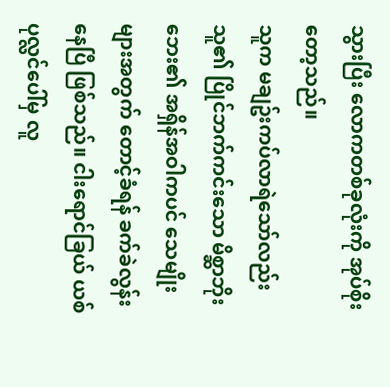သွားပြီး လောကတစ်ခုလုံးကို အုပ်စိုးတော့သည်။
သူက မချဥ်းကပ်လာရဲသော်လည်း သူ၏ ပြိုင်ဘက်ကင်းသော မိစ္ဆာဘိုးဘေး၏ အရှိန်အဝါကပင် သေမျိုးများအတွက် တောင့်ခံရန် ခက်ခဲလွန်းနေပြီ ဖြစ်သည်။ ငါးရောင်ခြယ် ယစ်ပုလ္လင်ပေါ်မှ လူ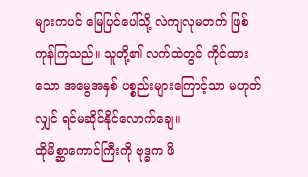များကပင် မြေပြင်ပေါ်သို့ လဲကျလုမတက် ဖြစ်ကုန်ကြသည်။ သူတို့၏ လက်ထဲတွင် ကိုင်ထားသော အမွေအနှစ် ပစ္စည်းများကြောင့်သာ မဟုတ်လျှင် ရင်မဆိုင်နိုင်လောက်ချေ။
ထိုမိစ္ဆာကောင်ကြီးကို ဗုဒ္ဓက ဖိ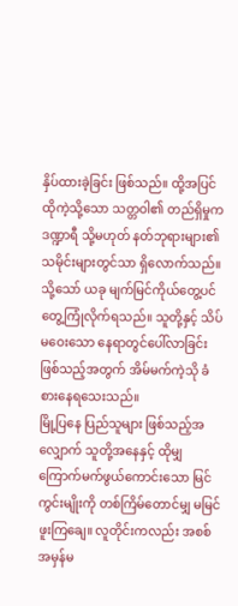နှိပ်ထားခဲ့ခြင်း ဖြစ်သည်။ ထို့အပြင် ထိုကဲ့သို့သော သတ္တဝါ၏ တည်ရှိမှုက ဒဏ္ဍာရီ သို့မဟုတ် နတ်ဘုရားများ၏သမိုင်းများတွင်သာ ရှိလောက်သည်။ သို့သော် ယခု မျက်မြင်ကိုယ်တွေ့ပင် တွေ့ကြုံလိုက်ရသည်။ သူတို့နှင့် သိပ်မဝေးသော နေရာတွင်ပေါ်လာခြင်းဖြစ်သည့်အတွက် အိမ်မက်ကဲ့သို ခံစားနေရသေးသည်။
မြို့ပြနေ ပြည်သူများ ဖြစ်သည့်အလျှောက် သူတို့အနေနှင့် ထိုမျှ ကြောက်မက်ဖွယ်ကောင်းသော မြင်ကွင်းမျိုးကို တစ်ကြိမ်တောင်မျှ မမြင်ဖူးကြချေ။ လူတိုင်းကလည်း အစစ်အမှန်မ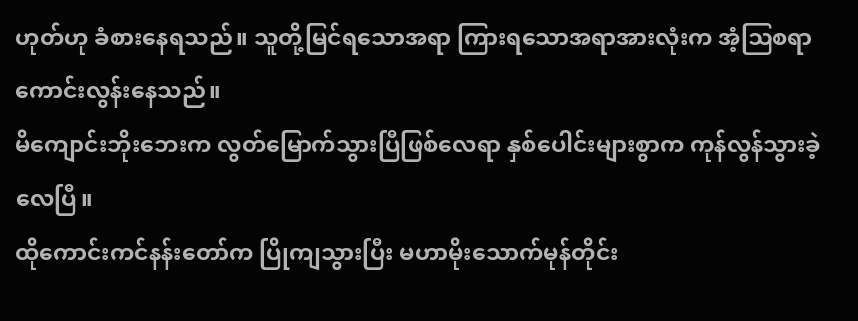ဟုတ်ဟု ခံစားနေရသည်။ သူတို့မြင်ရသောအရာ ကြားရသောအရာအားလုံးက အံ့ဩစရာကောင်းလွန်းနေသည်။
မိကျောင်းဘိုးဘေးက လွတ်မြောက်သွားပြီဖြစ်လေရာ နှစ်ပေါင်းများစွာက ကုန်လွန်သွားခဲ့လေပြီ။
ထိုကောင်းကင်နန်းတော်က ပြိုကျသွားပြီး မဟာမိုးသောက်မုန်တိုင်း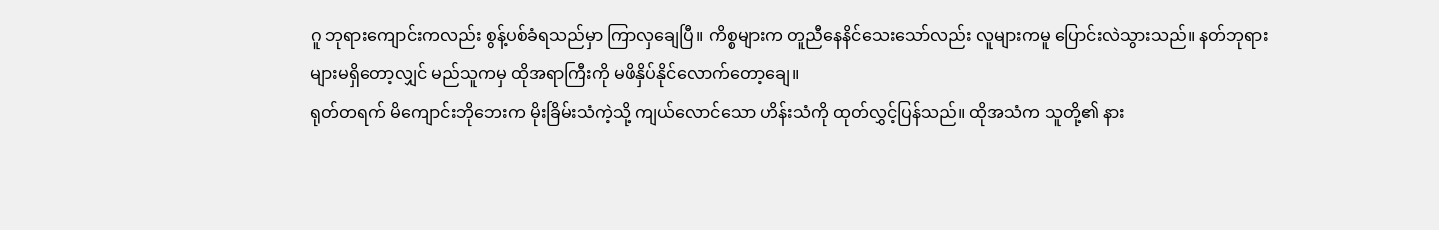ဂူ ဘုရားကျောင်းကလည်း စွန့်ပစ်ခံရသည်မှာ ကြာလှချေပြီ။ ကိစ္စများက တူညီနေနိင်သေးသော်လည်း လူများကမူ ပြောင်းလဲသွားသည်။ နတ်ဘုရားများမရှိတော့လျှင် မည်သူကမှ ထိုအရာကြီးကို မဖိနှိပ်နိုင်လောက်တော့ချေ။
ရုတ်တရက် မိကျောင်းဘိုဘေးက မိုးခြိမ်းသံကဲ့သို့ ကျယ်လောင်သော ဟိန်းသံကို ထုတ်လွှင့်ပြန်သည်။ ထိုအသံက သူတို့၏ နား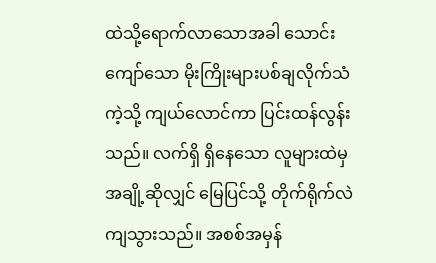ထဲသို့ရောက်လာသောအခါ သောင်းကျော်သော မိုးကြိုးများပစ်ချလိုက်သံကဲ့သို့ ကျယ်လောင်ကာ ပြင်းထန်လွန်းသည်။ လက်ရှိ ရှိနေသော လူများထဲမှ အချို့ဆိုလျှင် မြေပြင်သို့ တိုက်ရိုက်လဲကျသွားသည်။ အစစ်အမှန်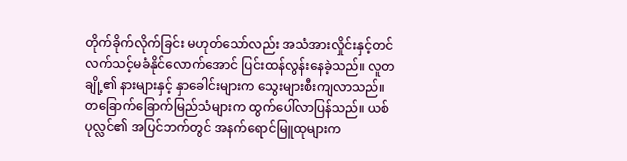တိုက်ခိုက်လိုက်ခြင်း မဟုတ်သော်လည်း အသံအားလှိုင်းနှင့်တင် လက်သင့်မခံနိုင်လောက်အောင် ပြင်းထန်လွန်းနေခဲ့သည်။ လူတချို့၏ နားများနှင့် နှာခေါင်းများက သွေးများစီးကျလာသည်။
တခြောက်ခြောက်မြည်သံများက ထွက်ပေါ်လာပြန်သည်။ ယစ်ပုလ္လင်၏ အပြင်ဘက်တွင် အနက်ရောင်မြူထုများက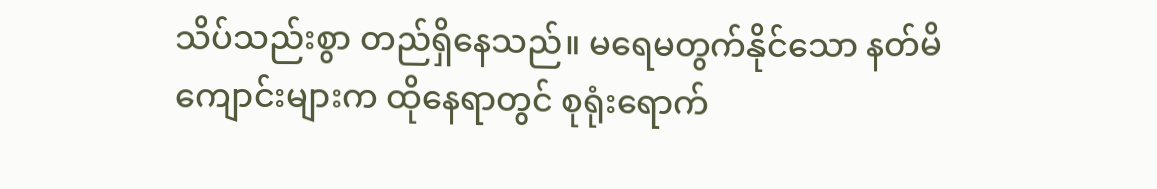သိပ်သည်းစွာ တည်ရှိနေသည်။ မရေမတွက်နိုင်သော နတ်မိကျောင်းများက ထိုနေရာတွင် စုရုံးရောက်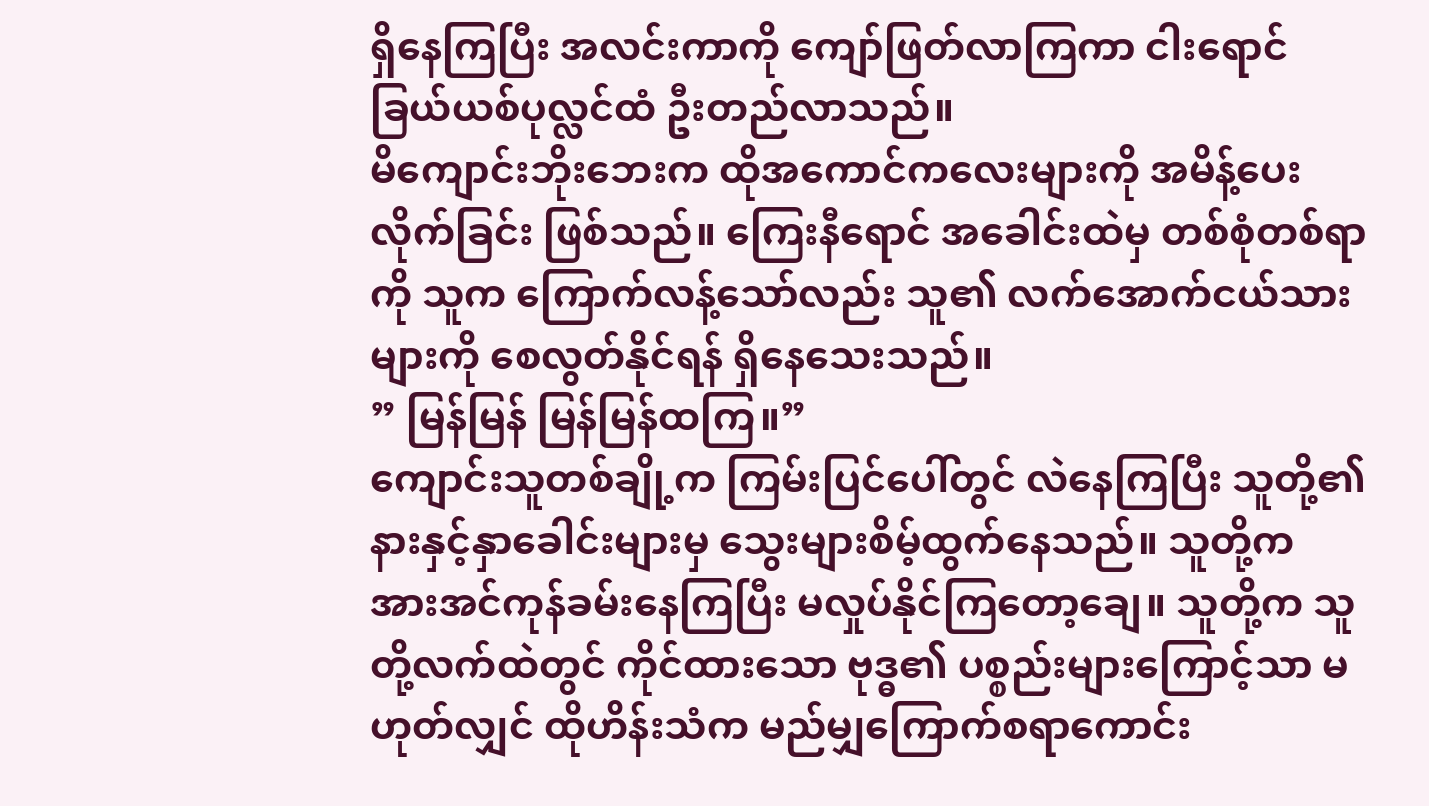ရှိနေကြပြီး အလင်းကာကို ကျော်ဖြတ်လာကြကာ ငါးရောင်ခြယ်ယစ်ပုလ္လင်ထံ ဦးတည်လာသည်။
မိကျောင်းဘိုးဘေးက ထိုအကောင်ကလေးများကို အမိန့်ပေးလိုက်ခြင်း ဖြစ်သည်။ ကြေးနီရောင် အခေါင်းထဲမှ တစ်စုံတစ်ရာကို သူက ကြောက်လန့်သော်လည်း သူ၏ လက်အောက်ငယ်သားများကို စေလွတ်နိုင်ရန် ရှိနေသေးသည်။
” မြန်မြန် မြန်မြန်ထကြ။”
ကျောင်းသူတစ်ချို့က ကြမ်းပြင်ပေါ်တွင် လဲနေကြပြီး သူတို့၏ နားနှင့်နှာခေါင်းများမှ သွေးများစိမ့်ထွက်နေသည်။ သူတို့က အားအင်ကုန်ခမ်းနေကြပြီး မလှုပ်နိုင်ကြတော့ချေ။ သူတို့က သူတို့လက်ထဲတွင် ကိုင်ထားသော ဗုဒ္ဓ၏ ပစ္စည်းများကြောင့်သာ မဟုတ်လျှင် ထိုဟိန်းသံက မည်မျှကြောက်စရာကောင်း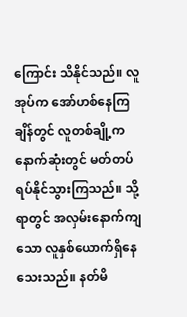ကြောင်း သိနိုင်သည်။ လူအုပ်က အော်ဟစ်နေကြချိန်တွင် လူတစ်ချို့က နောက်ဆုံးတွင် မတ်တပ်ရပ်နိုင်သွားကြသည်။ သို့ရာတွင် အလှမ်းနောက်ကျသော လူနှစ်ယောက်ရှိနေသေးသည်။ နတ်မိ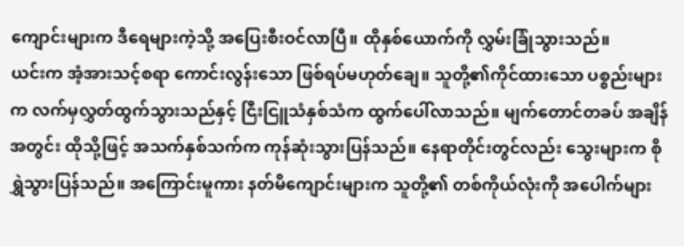ကျောင်းများက ဒီရေများကဲ့သို့ အပြေးစီးဝင်လာပြီ။ ထိုနှစ်ယောက်ကို လွှမ်းခြုံသွားသည်။
ယင်းက အံ့အားသင့်စရာ ကောင်းလွန်းသော ဖြစ်ရပ်မဟုတ်ချေ။ သူတို့၏ကိုင်ထားသော ပစ္စည်းများက လက်မှလွှတ်ထွက်သွားသည်နှင့် ငြီးငြူသံနှစ်သံက ထွက်ပေါ်လာသည်။ မျက်တောင်တခပ် အချိန်အတွင်း ထိုသို့ဖြင့် အသက်နှစ်သက်က ကုန်ဆုံးသွားပြန်သည်။ နေရာတိုင်းတွင်လည်း သွေးများက စိုရွှဲသွားပြန်သည်။ အကြောင်းမူကား နတ်မိကျောင်းများက သူတို့၏ တစ်ကိုယ်လုံးကို အပေါက်များ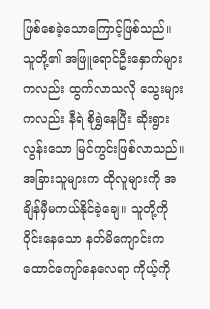ဖြစ်စေခဲ့သောကြောင့်ဖြစ်သည်။ သူတို့၏ အဖြူရောင်ဦးနှောက်များကလည်း ထွက်လာသလို သွေးများကလည်း နီရဲ စိုရွှဲနေပြီး ဆိုးရွားလွန်းသော မြင်ကွင်းဖြစ်လာသည်။
အခြားသူများက ထိုလူများကို အချိန်မှီမကယ်နိုင်ခဲ့ချေ။ သူတို့ကို ဝိုင်းနေသော နတ်မိကျောင်းက ထောင်ကျော်နေလေရာ ကိုယ့်ကို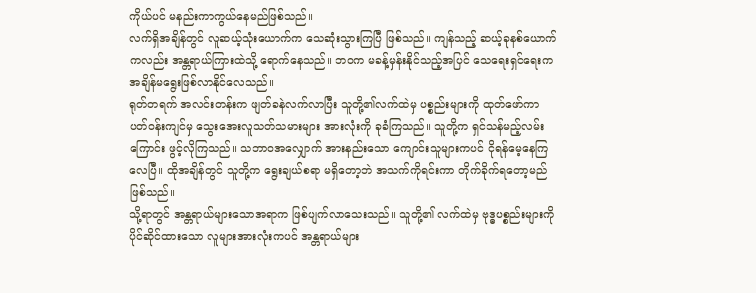ကိုယ်ပင် မနည်းကာကွယ်နေမည်ဖြစ်သည်။
လက်ရှိအချိန်တွင် လူဆယ့်သုံးယောက်က သေဆုံးသွားကြပြီ ဖြစ်သည်။ ကျန်သည့် ဆယ့်ခုနစ်ယောက်ကလည်း အန္တရာယ်ကြားထဲသို့ ရောက်နေသည်။ ဘဝက မခန့်မှန်းနိုင်သည့်အပြင် သေရေးရှင်ရေးက အချိန်မရွေးဖြစ်လာနိုင်လေသည်။
ရုတ်တရက် အလင်းတန်းက ဖျတ်ခနဲလက်လာပြီး သူတို့၏လက်ထဲမှ ပစ္စည်းများကို ထုတ်ဖော်ကာ ပတ်ဝန်းကျင်မှ သွေးအေးလူသတ်သမားများ အားလုံးကို ခုခံကြသည်။ သူတို့က ရှင်သန်မည့်လမ်းကြောင်း ဖွင့်လိုကြသည်။ သဘာဝအလျှောက် အားနည်းသော ကျောင်းသူများကပင် ငိုရန်မေ့နေကြလေပြီ။ ထိုအချိန်တွင် သူတို့က ရွေးချယ်စရာ မရှိတော့ဘဲ အသက်ကိုရင်းကာ တိုက်ခိုက်ရတော့မည် ဖြစ်သည်။
သို့ရာတွင် အန္တရာယ်များသောအရာက ဖြစ်ပျက်လာသေးသည်။ သူတို့၏ လက်ထဲမှ ဗုဒ္ဓပစ္စည်းများကို ပိုင်ဆိုင်ထားသော လူများအားလုံးကပင် အန္တရာယ်များ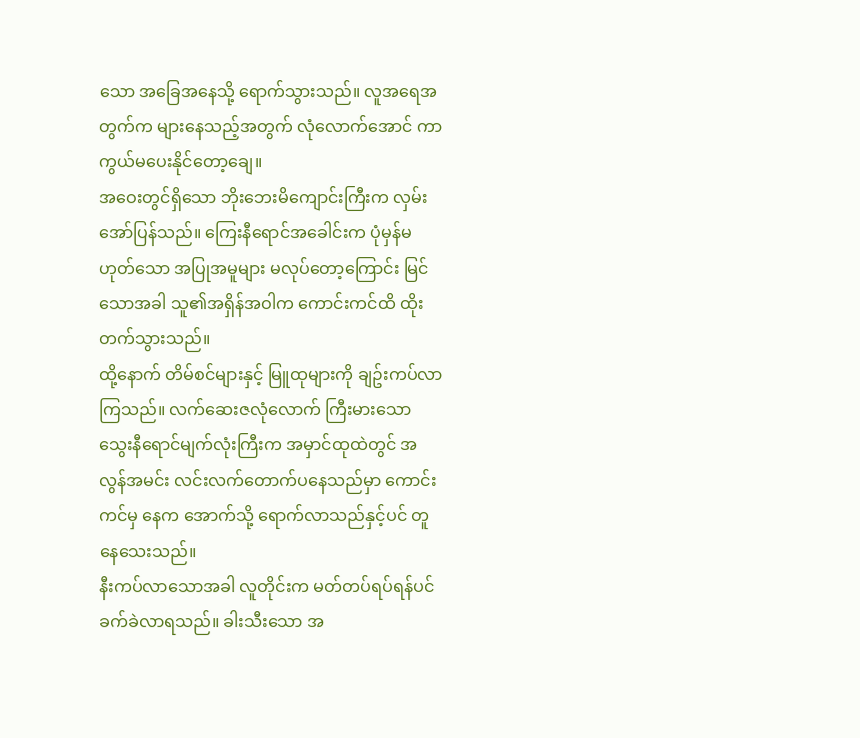သော အခြေအနေသို့ ရောက်သွားသည်။ လူအရေအတွက်က များနေသည့်အတွက် လုံလောက်အောင် ကာကွယ်မပေးနိုင်တော့ချေ။
အဝေးတွင်ရှိသော ဘိုးဘေးမိကျောင်းကြီးက လှမ်းအော်ပြန်သည်။ ကြေးနီရောင်အခေါင်းက ပုံမှန်မဟုတ်သော အပြုအမူများ မလုပ်တော့ကြောင်း မြင်သောအခါ သူ၏အရှိန်အဝါက ကောင်းကင်ထိ ထိုးတက်သွားသည်။
ထို့နောက် တိမ်စင်များနှင့် မြူထုများကို ချဥ်းကပ်လာကြသည်။ လက်ဆေးဇလုံလောက် ကြီးမားသော သွေးနီရောင်မျက်လုံးကြီးက အမှာင်ထုထဲတွင် အလွန်အမင်း လင်းလက်တောက်ပနေသည်မှာ ကောင်းကင်မှ နေက အောက်သို့ ရောက်လာသည်နှင့်ပင် တူနေသေးသည်။
နီးကပ်လာသောအခါ လူတိုင်းက မတ်တပ်ရပ်ရန်ပင် ခက်ခဲလာရသည်။ ခါးသီးသော အ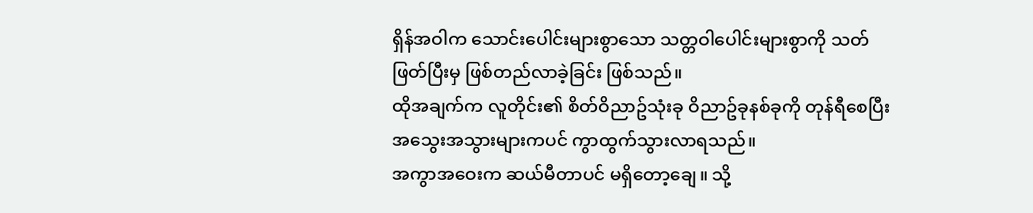ရှိန်အဝါက သောင်းပေါင်းများစွာသော သတ္တဝါပေါင်းများစွာကို သတ်ဖြတ်ပြီးမှ ဖြစ်တည်လာခဲ့ခြင်း ဖြစ်သည်။
ထိုအချက်က လူတိုင်း၏ စိတ်ဝိညာဥ်သုံးခု ဝိညာဥ်ခုနစ်ခုကို တုန်ရီစေပြီး အသွေးအသွားများကပင် ကွာထွက်သွားလာရသည်။
အကွာအဝေးက ဆယ်မီတာပင် မရှိတော့ချေ။ သို့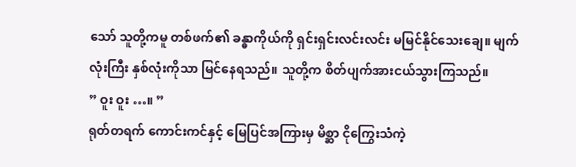သော် သူတို့ကမူ တစ်ဖက်၏ ခန္ဓာကိုယ်ကို ရှင်းရှင်းလင်းလင်း မမြင်နိုင်သေးချေ။ မျက်လုံးကြီး နှစ်လုံးကိုသာ မြင်နေရသည်။ သူတို့က စိတ်ပျက်အားငယ်သွားကြသည်။
” ဝူး ဝူး …။ ”
ရုတ်တရက် ကောင်းကင်နှင့် မြေပြင်အကြားမှ မိစ္ဆာ ငိုကြွေးသံကဲ့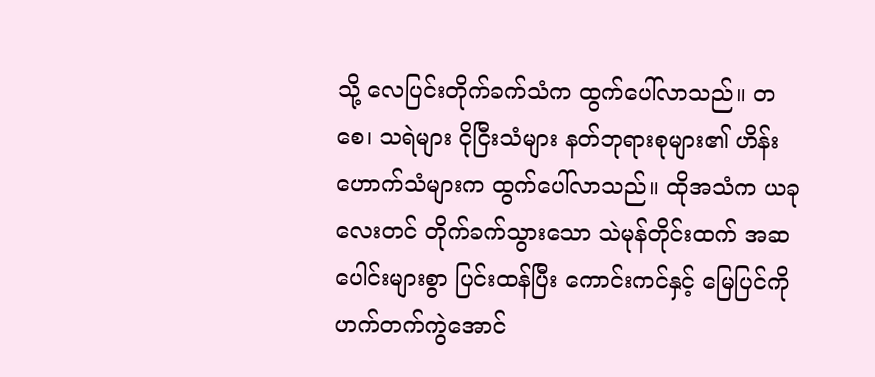သို့ လေပြင်းတိုက်ခက်သံက ထွက်ပေါ်လာသည်။ တစေ၊ သရဲများ ငိုငြီးသံများ နတ်ဘုရားစုများ၏ ဟိန်းဟောက်သံများက ထွက်ပေါ်လာသည်။ ထိုအသံက ယခုလေးတင် တိုက်ခက်သွားသော သဲမုန်တိုင်းထက် အဆပေါင်းများစွာ ပြင်းထန်ပြီး ကောင်းကင်နှင့် မြေပြင်ကို ဟက်တက်ကွဲအောင်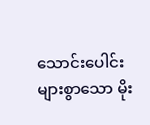သောင်းပေါင်းများစွာသော မိုး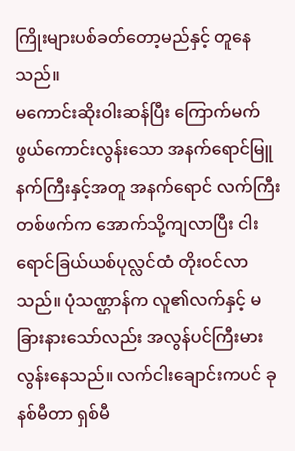ကြိုးများပစ်ခတ်တော့မည်နှင့် တူနေသည်။
မကောင်းဆိုးဝါးဆန်ပြီး ကြောက်မက်ဖွယ်ကောင်းလွန်းသော အနက်ရောင်မြူနက်ကြီးနှင့်အတူ အနက်ရောင် လက်ကြီးတစ်ဖက်က အောက်သို့ကျလာပြီး ငါးရောင်ခြယ်ယစ်ပုလ္လင်ထံ တိုးဝင်လာသည်။ ပုံသဏ္ဌာန်က လူ၏လက်နှင့် မခြားနားသော်လည်း အလွန်ပင်ကြီးမားလွန်းနေသည်။ လက်ငါးချောင်းကပင် ခုနစ်မီတာ ရှစ်မီ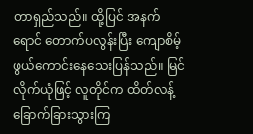တာရှည်သည်။ ထို့ပြင် အနက်ရောင် တောက်ပလွန်းပြီး ကျောစိမ့်ဖွယ်ကောင်းနေသေးပြန်သည်။ မြင်လိုက်ယုံဖြင့် လူတိုင်က ထိတ်လန့်ခြောက်ခြားသွားကြ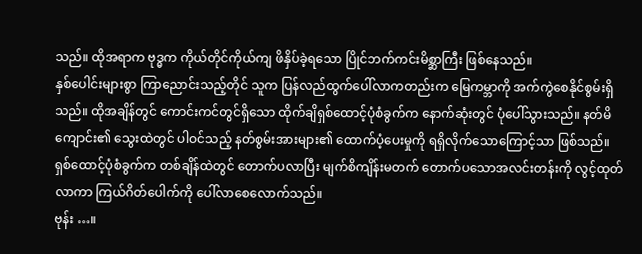သည်။ ထိုအရာက ဗုဒ္ဓက ကိုယ်တိုင်ကိုယ်ကျ ဖိနှိပ်ခဲ့ရသော ပြိုင်ဘက်ကင်းမိစ္ဆာကြီး ဖြစ်နေသည်။
နှစ်ပေါင်းများစွာ ကြာညောင်းသည့်တိုင် သူက ပြန်လည်ထွက်ပေါ်လာကတည်းက မြေကမ္ဘာကို အက်ကွဲစေနိုင်စွမ်းရှိသည်။ ထိုအချိန်တွင် ကောင်းကင်တွင်ရှိသော ထိုက်ချိရှစ်ထောင့်ပုံစံခွက်က နောက်ဆုံးတွင် ပုံပေါ်သွားသည်။ နတ်မိကျောင်း၏ သွေးထဲတွင် ပါဝင်သည့် နတ်စွမ်းအားများ၏ ထောက်ပံ့ပေးမှုကို ရရှိလိုက်သောကြောင့်သာ ဖြစ်သည်။
ရှစ်ထောင့်ပုံစံခွက်က တစ်ချိန်ထဲတွင် တောက်ပလာပြီး မျက်စိကျိန်းမတက် တောက်ပသောအလင်းတန်းကို လွင့်ထုတ်လာကာ ကြယ်ဂိတ်ပေါက်ကို ပေါ်လာစေလောက်သည်။
ဗုန်း …။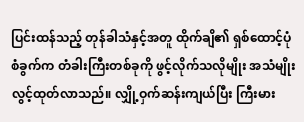ပြင်းထန်သည့် တုန်ခါသံနှင့်အတူ ထိုက်ချိ၏ ရှစ်ထောင့်ပုံစံခွက်က တံခါးကြီးတစ်ခုကို ဖွင့်လိုက်သလိုမျိုး အသံမျိုး လွင့်ထုတ်လာသည်။ လျှို့ဝှက်ဆန်းကျယ်ပြီး ကြီးမား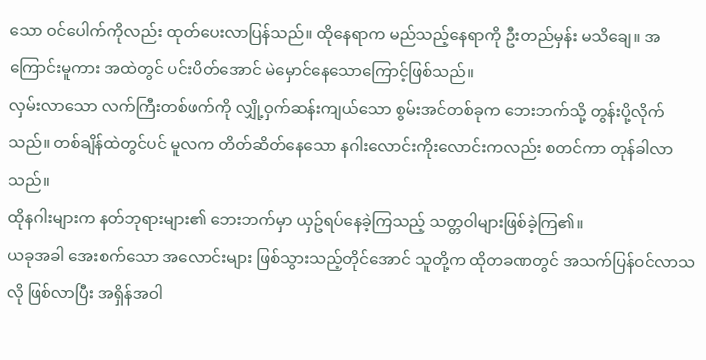သော ဝင်ပေါက်ကိုလည်း ထုတ်ပေးလာပြန်သည်။ ထိုနေရာက မည်သည့်နေရာကို ဦးတည်မှန်း မသိချေ။ အကြောင်းမူကား အထဲတွင် ပင်းပိတ်အောင် မဲမှောင်နေသောကြောင့်ဖြစ်သည်။
လှမ်းလာသော လက်ကြီးတစ်ဖက်ကို လျှို့ဝှက်ဆန်းကျယ်သော စွမ်းအင်တစ်ခုက ဘေးဘက်သို့ တွန်းပို့လိုက်သည်။ တစ်ချိန်ထဲတွင်ပင် မူလက တိတ်ဆိတ်နေသော နဂါးလောင်းကိုးလောင်းကလည်း စတင်ကာ တုန်ခါလာသည်။
ထိုနဂါးများက နတ်ဘုရားများ၏ ဘေးဘက်မှာ ယှဥ်ရပ်နေခဲ့ကြသည့် သတ္တဝါများဖြစ်ခဲ့ကြ၏။
ယခုအခါ အေးစက်သော အလောင်းများ ဖြစ်သွားသည့်တိုင်အောင် သူတို့က ထိုတခဏတွင် အသက်ပြန်ဝင်လာသလို ဖြစ်လာပြီး အရှိန်အဝါ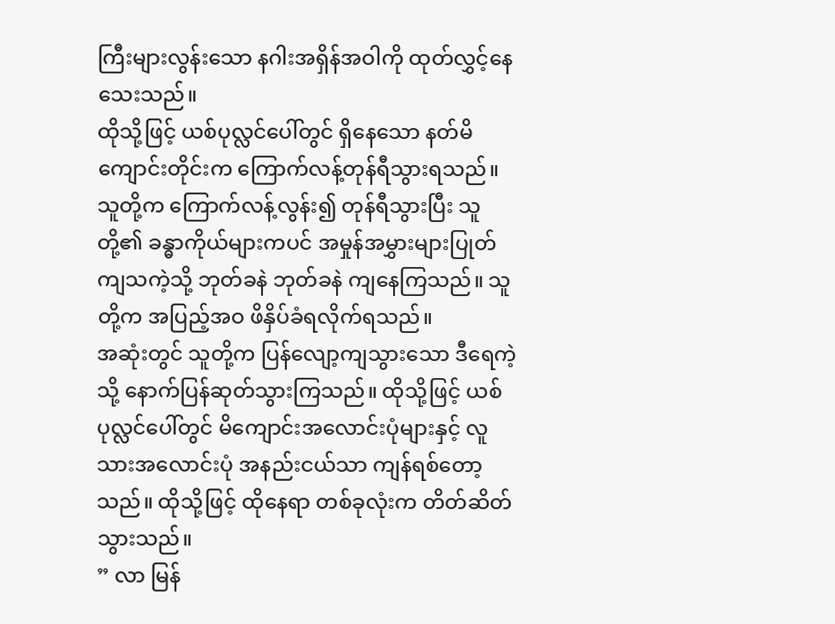ကြီးများလွန်းသော နဂါးအရှိန်အဝါကို ထုတ်လွှင့်နေသေးသည်။
ထိုသို့ဖြင့် ယစ်ပုလ္လင်ပေါ်တွင် ရှိနေသော နတ်မိကျောင်းတိုင်းက ကြောက်လန့်တုန်ရီသွားရသည်။ သူတို့က ကြောက်လန့်လွန်း၍ တုန်ရီသွားပြီး သူတို့၏ ခန္ဓာကိုယ်များကပင် အမှုန်အမွှားများပြုတ်ကျသကဲ့သို့ ဘုတ်ခနဲ ဘုတ်ခနဲ ကျနေကြသည်။ သူတို့က အပြည့်အဝ ဖိနှိပ်ခံရလိုက်ရသည်။
အဆုံးတွင် သူတို့က ပြန်လျော့ကျသွားသော ဒီရေကဲ့သို့ နောက်ပြန်ဆုတ်သွားကြသည်။ ထိုသို့ဖြင့် ယစ်ပုလ္လင်ပေါ်တွင် မိကျောင်းအလောင်းပုံများနှင့် လူသားအလောင်းပုံ အနည်းငယ်သာ ကျန်ရစ်တော့သည်။ ထိုသို့ဖြင့် ထိုနေရာ တစ်ခုလုံးက တိတ်ဆိတ်သွားသည်။
” လာ မြန်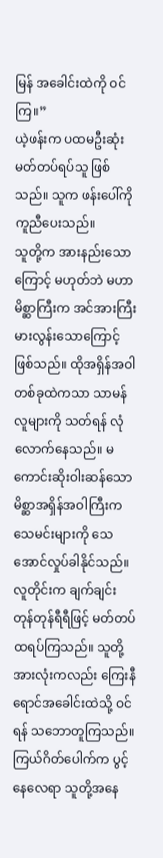မြန် အခေါင်းထဲကို ဝင်ကြ။”
ယဲ့ဖန်းက ပထမဦးဆုံး မတ်တပ်ရပ်သူ ဖြစ်သည်။ သူက ဖန်းပေါ်ကို ကူညီပေးသည်။
သူတို့က အားနည်းသောကြောင့် မဟုတ်ဘဲ မဟာမိစ္ဆာကြီးက အင်အားကြီးမားလွန်းသောကြောင့် ဖြစ်သည်။ ထိုအရှိန်အဝါ တစ်ခုထဲကသာ သာမန်လူများကို သတ်ရန် လုံလောက်နေသည်။ မကောင်းဆိုးဝါးဆန်သော မိစ္ဆာအရှိန်အဝါကြီးက သေမင်းများကို သေအောင်လှုပ်ခါနိုင်သည်။
လူတိုင်းက ချက်ချင်း တုန်တုန်ရီရီဖြင့် မတ်တပ်ထရပ်ကြသည်။ သူတို့အားလုံးကလည်း ကြေးနီရောင်အခေါင်းထဲသို့ ဝင်ရန် သဘောတူကြသည်။ ကြယ်ဂိတ်ပေါက်က ပွင့်နေလေရာ သူတို့အနေ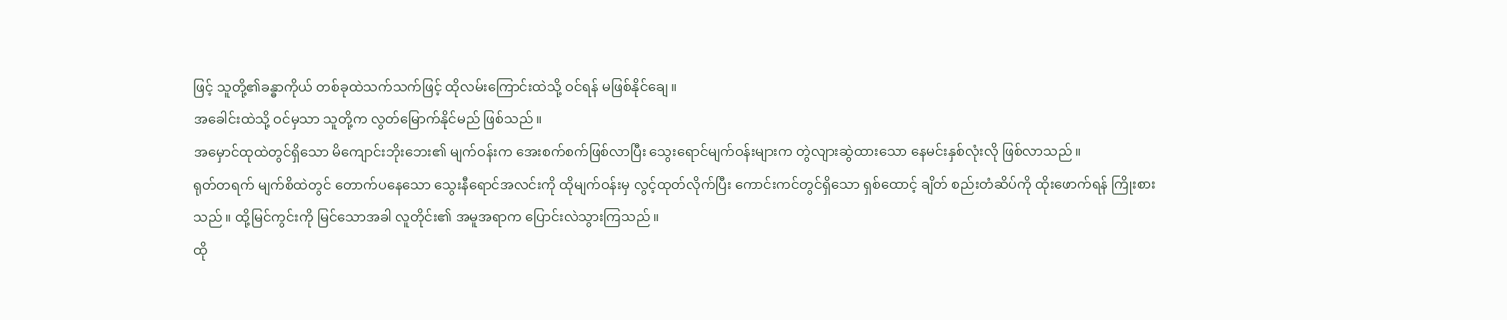ဖြင့် သူတို့၏ခန္ဓာကိုယ် တစ်ခုထဲသက်သက်ဖြင့် ထိုလမ်းကြောင်းထဲသို့ ဝင်ရန် မဖြစ်နိုင်ချေ။
အခေါင်းထဲသို့ ဝင်မှသာ သူတို့က လွတ်မြောက်နိုင်မည် ဖြစ်သည်။
အမှောင်ထုထဲတွင်ရှိသော မိကျောင်းဘိုးဘေး၏ မျက်ဝန်းက အေးစက်စက်ဖြစ်လာပြီး သွေးရောင်မျက်ဝန်းများက တွဲလျားဆွဲထားသော နေမင်းနှစ်လုံးလို ဖြစ်လာသည်။
ရုတ်တရက် မျက်စိထဲတွင် တောက်ပနေသော သွေးနီရောင်အလင်းကို ထိုမျက်ဝန်းမှ လွင့်ထုတ်လိုက်ပြီး ကောင်းကင်တွင်ရှိသော ရှစ်ထောင့် ချိတ် စည်းတံဆိပ်ကို ထိုးဖောက်ရန် ကြိုးစားသည်။ ထို့မြင်ကွင်းကို မြင်သောအခါ လူတိုင်း၏ အမူအရာက ပြောင်းလဲသွားကြသည်။
ထို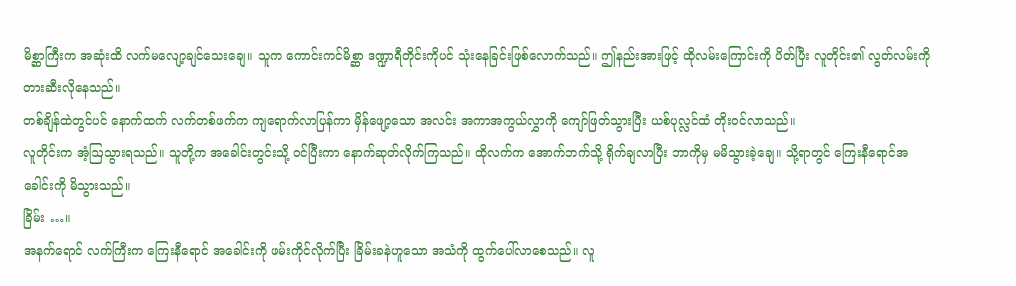မိစ္ဆာကြီးက အဆုံးထိ လက်မလျော့ချင်သေးချေ။ သူက ကောင်းကင်မိစ္ဆာ ဒဏ္ဍာရီတိုင်းကိုပင် သုံးနေခြင်းဖြစ်လောက်သည်။ ဤနည်းအားဖြင့် ထိုလမ်းကြောင်းကို ပိတ်ပြီး လူတိုင်း၏ လွတ်လမ်းကို တားဆီးလိုနေသည်။
တစ်ချိန်ထဲတွင်ပင် နောက်ထက် လက်တစ်ဖက်က ကျရောက်လာပြန်ကာ မှိန်ဖျော့သော အလင်း အကာအကွယ်လွှာကို ကျော်ဖြတ်သွားပြီး ယစ်ပုလ္လင်ထံ တိုးဝင်လာသည်။
လူတိုင်းက အံ့ဩသွားရသည်။ သူတို့က အခေါင်းတွင်းသို့ ဝင်ပြီးကာ နောက်ဆုတ်လိုက်ကြသည်။ ထိုလက်က အောက်ဘက်သို့ ရိုက်ချလာပြီး ဘာကိုမှ မမိသွားခဲ့ချေ။ သို့ရာတွင် ကြေးနီရောင်အခေါင်းကို မိသွားသည်။
ခြိမ်း …။
အနက်ရောင် လက်ကြီးက ကြေးနီရောင် အခေါင်းကို ဖမ်းကိုင်လိုက်ပြီး ခြိမ်းခနဲဟူသော အသံကို ထွက်ပေါ်လာစေသည်။ လူ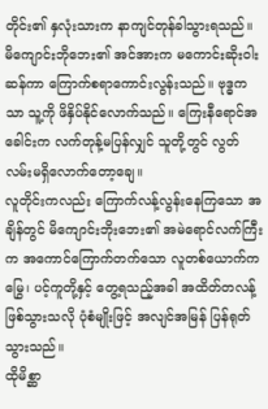တိုင်း၏ နှလုံးသားက နာကျင်တုန်ခါသွားရသည်။ မိကျောင်းဘိုဘေး၏ အင်အားက မကောင်းဆိုးဝါးဆန်ကာ ကြောက်စရာကောင်းလွန်းသည်။ ဗုဒ္ဓကသာ သူ့ကို ဖိနှိပ်နိုင်လောက်သည်။ ကြေးနီရောင်အခေါင်းက လက်တုန့်မပြန်လျှင် သူတို့တွင် လွတ်လမ်းမရှိလောက်တော့ချေ။
လူတိုင်းကလည်း ကြောက်လန့်လွန်းနေကြသော အချိန်တွင် မိကျောင်းဘိုးဘေး၏ အမဲရောင်လက်ကြီးက အကောင်ကြောက်တက်သော လူတစ်ယောက်က မြွေ၊ ပင့်ကူတို့နှင့် တွေ့ရသည့်အခါ အထိတ်တလန့် ဖြစ်သွားသလို ပုံစံမျိုးဖြင့် အလျင်အမြန် ပြန်ရုတ်သွားသည်။
ထိုမိစ္ဆာ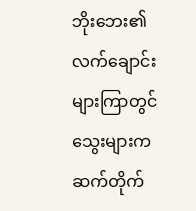ဘိုးဘေး၏ လက်ချောင်းများကြာတွင် သွေးများက ဆက်တိုက်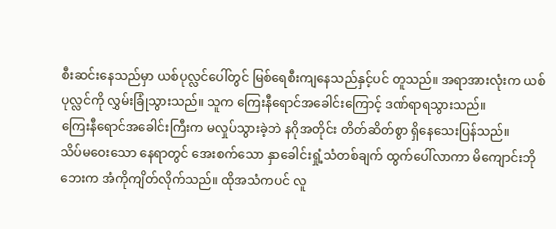စီးဆင်းနေသည်မှာ ယစ်ပုလ္လင်ပေါ်တွင် မြစ်ရေစီးကျနေသည်နှင့်ပင် တူသည်။ အရာအားလုံးက ယစ်ပုလ္လင်ကို လွှမ်းခြုံသွားသည်။ သူက ကြေးနီရောင်အခေါင်းကြောင့် ဒဏ်ရာရသွားသည်။
ကြေးနီရောင်အခေါင်းကြီးက မလှုပ်သွားခဲ့ဘဲ နဂိုအတိုင်း တိတ်ဆိတ်စွာ ရှိနေသေးပြန်သည်။
သိပ်မဝေးသော နေရာတွင် အေးစက်သော နှာခေါင်းရှုံ့သံတစ်ချက် ထွက်ပေါ်လာကာ မိကျောင်းဘိုဘေးက အံကိုကျိတ်လိုက်သည်။ ထိုအသံကပင် လူ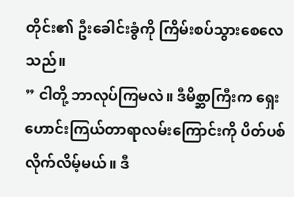တိုင်း၏ ဦးခေါင်းခွံကို ကြိမ်းစပ်သွားစေလေသည်။
” ငါတို့ ဘာလုပ်ကြမလဲ။ ဒီမိစ္ဆာကြီးက ရှေးဟောင်းကြယ်တာရာလမ်းကြောင်းကို ပိတ်ပစ်လိုက်လိမ့်မယ်။ ဒီ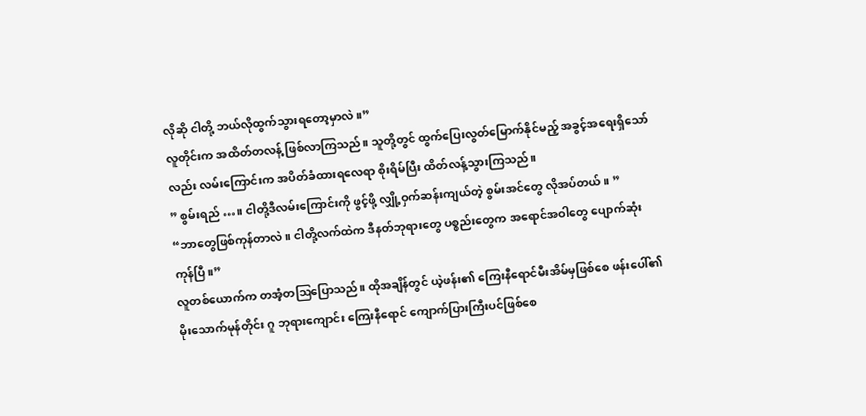လိုဆို ငါတို့ ဘယ်လိုထွက်သွားရတော့မှာလဲ။”
လူတိုင်းက အထိတ်တလန့် ဖြစ်လာကြသည်။ သူတို့တွင် ထွက်ပြေးလွတ်မြောက်နိုင်မည့် အခွင့်အရေးရှိသော်လည်း လမ်းကြောင်းက အပိတ်ခံထားရလေရာ စိုးရိမ်ပြီး ထိတ်လန့်သွားကြသည်။
” စွမ်းရည် …။ ငါတို့ဒီလမ်းကြောင်းကို ဖွင့်ဖို့ လျှို့ဝှက်ဆန်းကျယ်တဲ့ စွမ်းအင်တွေ လိုအပ်တယ်။ ”
“ဘာတွေဖြစ်ကုန်တာလဲ။ ငါတို့လက်ထဲက ဒီနတ်ဘုရားတွေ ပစ္စည်းတွေက အရောင်အဝါတွေ ပျောက်ဆုံးကုန်ပြီ။”
လူတစ်ယောက်က တအံ့တဩပြောသည်။ ထိုအချိန်တွင် ယဲ့ဖန်း၏ ကြေးနီရောင်မီးအိမ်မှဖြစ်စေ ဖန်းပေါ်၏ မိုးသောက်မုန်တိုင်း ဂူ ဘုရားကျောင်း ကြေးနီရောင် ကျောက်ပြားကြီးပင်ဖြစ်စေ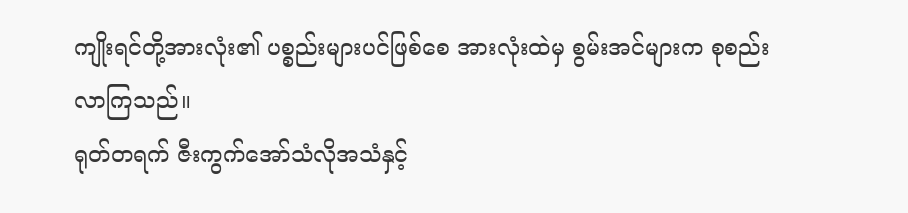ကျိုးရင်တို့အားလုံး၏ ပစ္စည်းများပင်ဖြစ်စေ အားလုံးထဲမှ စွမ်းအင်များက စုစည်းလာကြသည်။
ရုတ်တရက် ဇီးကွက်အော်သံလိုအသံနှင့်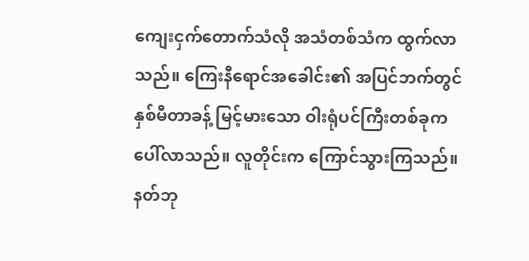ကျေးငှက်တောက်သံလို အသံတစ်သံက ထွက်လာသည်။ ကြေးနီရောင်အခေါင်း၏ အပြင်ဘက်တွင် နှစ်မီတာခန့် မြင့်မားသော ဝါးရုံပင်ကြီးတစ်ခုက ပေါ်လာသည်။ လူတိုင်းက ကြောင်သွားကြသည်။ နတ်ဘု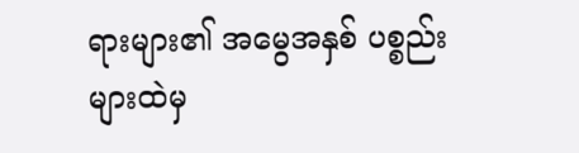ရားများ၏ အမွေအနှစ် ပစ္စည်းများထဲမှ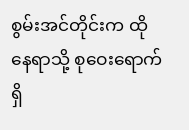စွမ်းအင်တိုင်းက ထိုနေရာသို့ စုဝေးရောက်ရှိ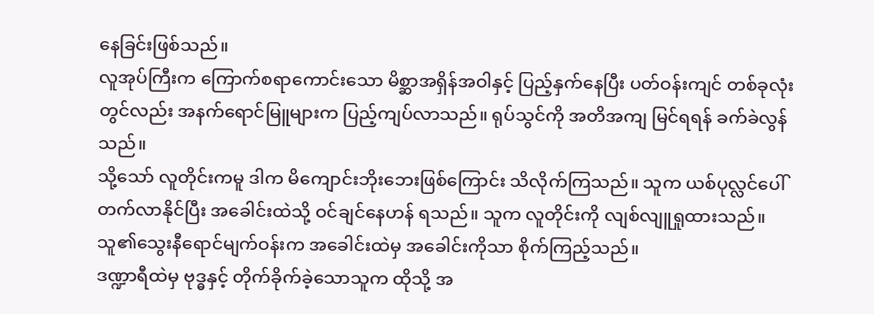နေခြင်းဖြစ်သည်။
လူအုပ်ကြီးက ကြောက်စရာကောင်းသော မိစ္ဆာအရှိန်အဝါနှင့် ပြည့်နှက်နေပြီး ပတ်ဝန်းကျင် တစ်ခုလုံးတွင်လည်း အနက်ရောင်မြူများက ပြည့်ကျပ်လာသည်။ ရုပ်သွင်ကို အတိအကျ မြင်ရရန် ခက်ခဲလွန်သည်။
သို့သော် လူတိုင်းကမူ ဒါက မိကျောင်းဘိုးဘေးဖြစ်ကြောင်း သိလိုက်ကြသည်။ သူက ယစ်ပုလ္လင်ပေါ် တက်လာနိုင်ပြီး အခေါင်းထဲသို့ ဝင်ချင်နေဟန် ရသည်။ သူက လူတိုင်းကို လျစ်လျူရှုထားသည်။ သူ၏သွေးနီရောင်မျက်ဝန်းက အခေါင်းထဲမှ အခေါင်းကိုသာ စိုက်ကြည့်သည်။
ဒဏ္ဍာရီထဲမှ ဗုဒ္ဓနှင့် တိုက်ခိုက်ခဲ့သောသူက ထိုသို့ အ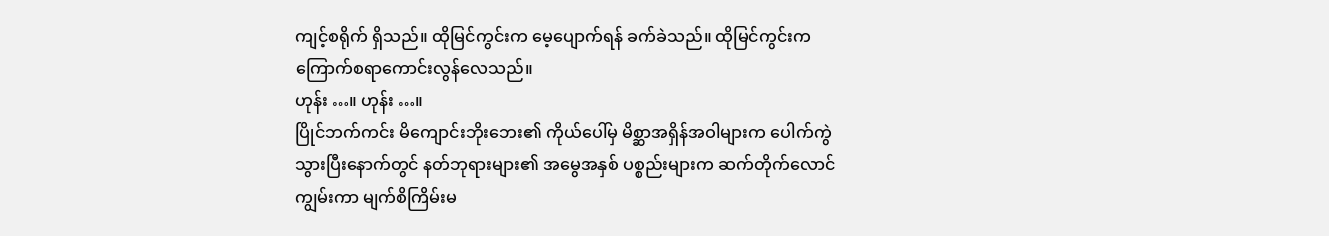ကျင့်စရိုက် ရှိသည်။ ထိုမြင်ကွင်းက မေ့ပျောက်ရန် ခက်ခဲသည်။ ထိုမြင်ကွင်းက ကြောက်စရာကောင်းလွန်လေသည်။
ဟုန်း …။ ဟုန်း …။
ပြိုင်ဘက်ကင်း မိကျောင်းဘိုးဘေး၏ ကိုယ်ပေါ်မှ မိစ္ဆာအရှိန်အဝါများက ပေါက်ကွဲသွားပြီးနောက်တွင် နတ်ဘုရားများ၏ အမွေအနှစ် ပစ္စည်းများက ဆက်တိုက်လောင်ကျွမ်းကာ မျက်စိကြိမ်းမ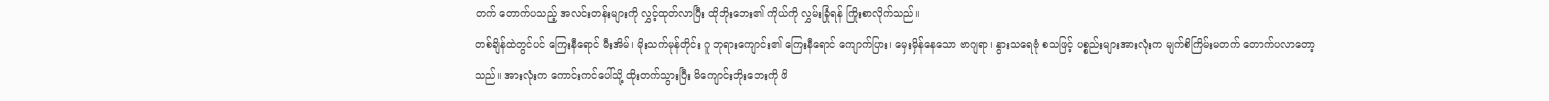တက် တောက်ပသည့် အလင်းတန်းများကို လွှင့်ထုတ်လာပြီး ထိုဘိုးဘေး၏ ကိုယ်ကို လွှမ်းခြုံရန် ကြိုးစာလိုက်သည်။
တစ်ချိန်ထဲတွင်ပင် ကြေးနီရောင် မီးအိမ်၊ မိုးသက်မုန်တိုင်း ဂူ ဘုရားကျောင်း၏ ကြေးနီရောင် ကျောက်ပြား၊ မှေးမှိန်နေသော ဗာဂျရာ၊ နွားသရေဗုံ စသဖြင့် ပစ္စည်းများအားလုံးက မျက်စိကြိမ်းမတက် တောက်ပလာတော့သည်။ အားလုံးက ကောင်းကင်ပေါ်သို့ ထိုးတက်သွားပြီး မိကျောင်းဘိုးဘေးကို ဖိ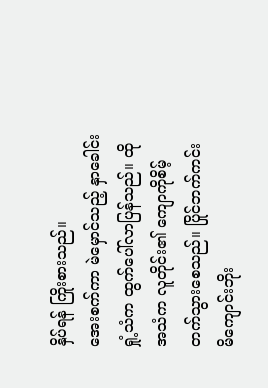နှိပ်ရန် ကြိုးစားသည်။
အေးစက်ကာ မဲမှောင်သည့် နှာခေါင်းရှုံ့သံက ထွက်ပေါ်လာပြန်သည်။ ထိုအသံက လူတိုင်း၏ ကျောကိုစိမ့်တက်သွားစေသည်။ ပြိုင်ဘက်ကင်း မိကျောင်းဘိုး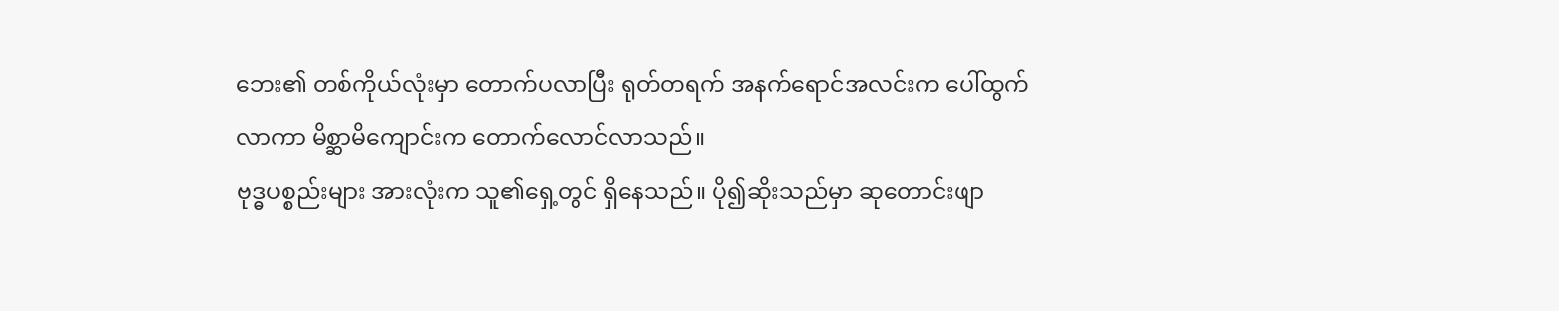ဘေး၏ တစ်ကိုယ်လုံးမှာ တောက်ပလာပြီး ရုတ်တရက် အနက်ရောင်အလင်းက ပေါ်ထွက်လာကာ မိစ္ဆာမိကျောင်းက တောက်လောင်လာသည်။
ဗုဒ္ဓပစ္စည်းများ အားလုံးက သူ၏ရှေ့တွင် ရှိနေသည်။ ပို၍ဆိုးသည်မှာ ဆုတောင်းဖျာ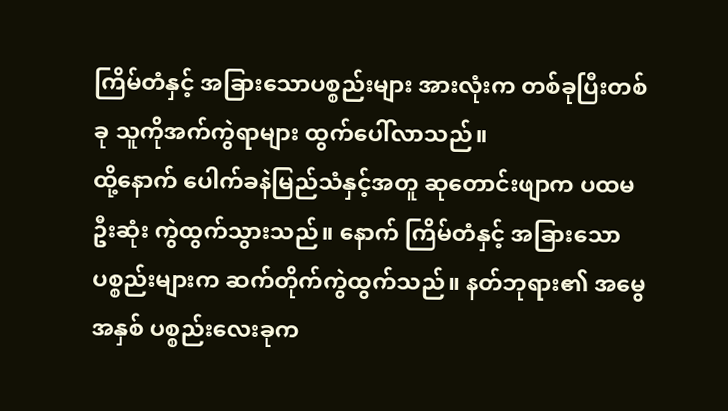ကြိမ်တံနှင့် အခြားသောပစ္စည်းများ အားလုံးက တစ်ခုပြီးတစ်ခု သူကိုအက်ကွဲရာများ ထွက်ပေါ်လာသည်။
ထို့နောက် ပေါက်ခနဲမြည်သံနှင့်အတူ ဆုတောင်းဖျာက ပထမဦးဆုံး ကွဲထွက်သွားသည်။ နောက် ကြိမ်တံနှင့် အခြားသောပစ္စည်းများက ဆက်တိုက်ကွဲထွက်သည်။ နတ်ဘုရား၏ အမွေအနှစ် ပစ္စည်းလေးခုက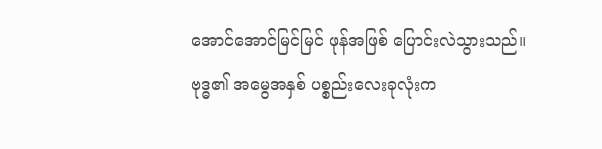အောင်အောင်မြင်မြင် ဖုန်အဖြစ် ပြောင်းလဲသွားသည်။
ဗုဒ္ဓ၏ အမွေအနှစ် ပစ္စည်းလေးခုလုံးက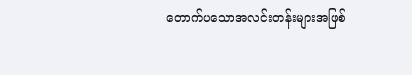တောက်ပသောအလင်းတန်းများအဖြစ်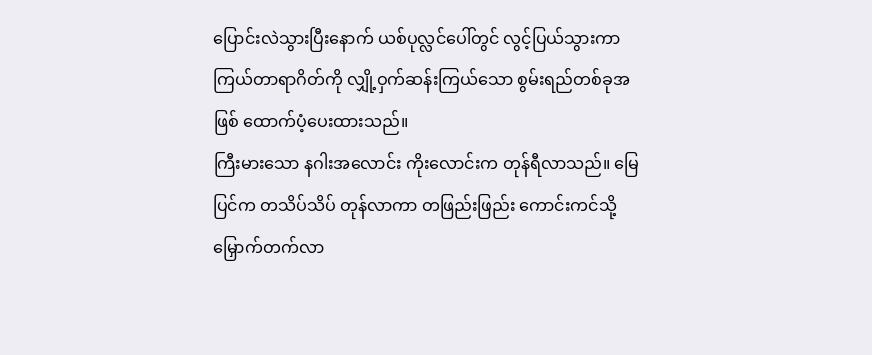ပြောင်းလဲသွားပြီးနောက် ယစ်ပုလ္လင်ပေါ်တွင် လွင့်ပြယ်သွားကာ ကြယ်တာရာဂိတ်ကို လျှို့ဝှက်ဆန်းကြယ်သော စွမ်းရည်တစ်ခုအဖြစ် ထောက်ပံ့ပေးထားသည်။
ကြီးမားသော နဂါးအလောင်း ကိုးလောင်းက တုန်ရီလာသည်။ မြေပြင်က တသိပ်သိပ် တုန်လာကာ တဖြည်းဖြည်း ကောင်းကင်သို့ မြှောက်တက်လာ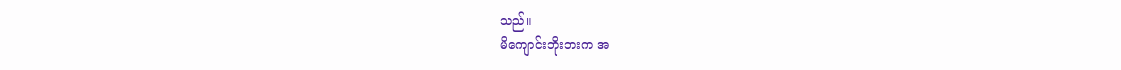သည်။
မိကျောင်းဘိုးဘးက အ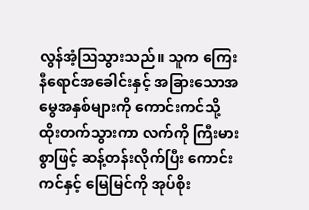လွန်အံ့ဩသွားသည်။ သူက ကြေးနီရောင်အခေါင်းနှင့် အခြားသောအမွေအနှစ်များကို ကောင်းကင်သို့ ထိုးတက်သွားကာ လက်ကို ကြီးမားစွာဖြင့် ဆန့်တန်းလိုက်ပြီး ကောင်းကင်နှင့် မြေမြင်ကို အုပ်စိုး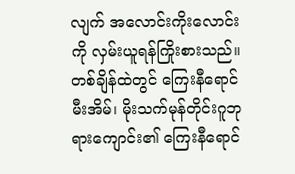လျက် အလောင်းကိုးလောင်းကို လှမ်းယူရန်ကြိုးစားသည်။
တစ်ချိန်ထဲတွင် ကြေးနီရောင်မီးအိမ်၊ မိုးသက်မုန်တိုင်းဂူဘုရားကျောင်း၏ ကြေးနီရောင်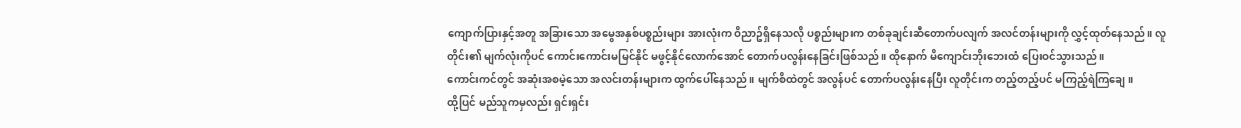ကျောက်ပြားနှင့်အတူ အခြားသော အမွေအနှစ်ပစ္စည်းများ အားလုံးက ဝိညာဥ်ရှိနေသလို ပစ္စည်းများက တစ်ခုချင်းဆီတောက်ပလျက် အလင်တန်းများကို လွှင့်ထုတ်နေသည်။ လူတိုင်း၏ မျက်လုံးကိုပင် ကောင်းကောင်းမမြင်နိုင် မဖွင့်နိုင်လောက်အောင် တောက်ပလွန်းနေခြင်းဖြစ်သည်။ ထိုနောက် မိကျောင်းဘိုးဘေးထံ ပြေးဝင်သွားသည်။
ကောင်းကင်တွင် အဆုံးအစမဲ့သော အလင်းတန်းများက ထွက်ပေါ်နေသည်။ မျက်စိထဲတွင် အလွန်ပင် တောက်ပလွန်းနေပြီး လူတိုင်းက တည့်တည့်ပင် မကြည့်ရဲကြချေ။
ထို့ပြင် မည်သူကမှလည်း ရှင်းရှင်း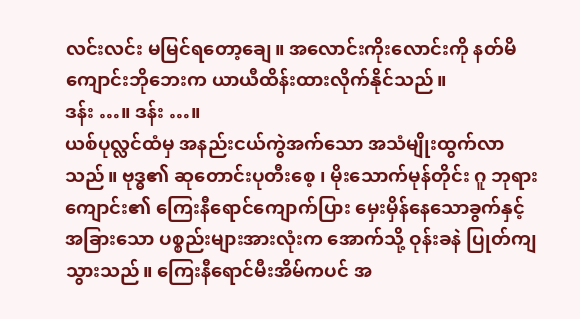လင်းလင်း မမြင်ရတော့ချေ။ အလောင်းကိုးလောင်းကို နတ်မိကျောင်းဘိုဘေးက ယာယီထိန်းထားလိုက်နိုင်သည်။
ဒန်း …။ ဒန်း …။
ယစ်ပုလ္လင်ထံမှ အနည်းငယ်ကွဲအက်သော အသံမျိုးထွက်လာသည်။ ဗုဒ္ဓ၏ ဆုတောင်းပုတီးစေ့ ၊ မိုးသောက်မုန်တိုင်း ဂူ ဘုရားကျောင်း၏ ကြေးနီရောင်ကျောက်ပြား မှေးမှိန်နေသောခွက်နှင့် အခြားသော ပစ္စည်းများအားလုံးက အောက်သို့ ဝုန်းခနဲ ပြုတ်ကျသွားသည်။ ကြေးနီရောင်မီးအိမ်ကပင် အ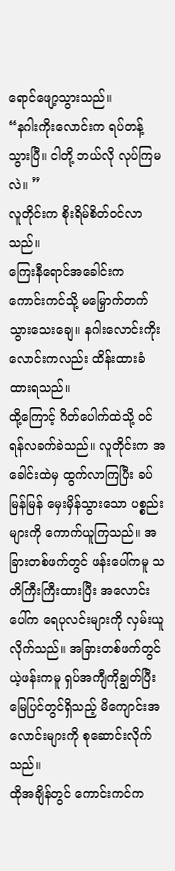ရောင်ဖျော့သွားသည်။
“နဂါးကိုးလောင်းက ရပ်တန့်သွားပြီ။ ငါတို့ ဘယ်လို လုပ်ကြမလဲ။ ”
လူတိုင်းက စိုးရိမ်စိတ်ဝင်လာသည်။
ကြေးနီရောင်အခေါင်းက ကောင်းကင်သို့ မမြှောက်တက်သွားသေးချေ။ နဂါးလောင်းကိုးလောင်းကလည်း ထိန်းထားခံထားရသည်။
ထို့ကြောင့် ဂိတ်ပေါက်ထဲသို့ ဝင်ရန်လခက်ခဲသည်။ လူတိုင်းက အခေါင်းထဲမှ ထွက်လာကြပြီး ခပ်မြန်မြန် မှေးမှိန်သွားသော ပစ္စည်းများကို ကောက်ယူကြသည်။ အခြားတစ်ဖက်တွင် ဖန်းပေါ်ကမူ သတိကြီးကြီးထားပြီး အလောင်းပေါ်က ရေပုလင်းများကို လှမ်းယူလိုက်သည်။ အခြားတစ်ဖက်တွင် ယဲ့ဖန်းကမူ ရှပ်အကျီကိုချွတ်ပြီး မြေပြင်တွင်ရှိသည့် မိကျောင်းအလောင်းများကို စုဆောင်းလိုက်သည်။
ထိုအချိန်တွင် ကောင်းကင်က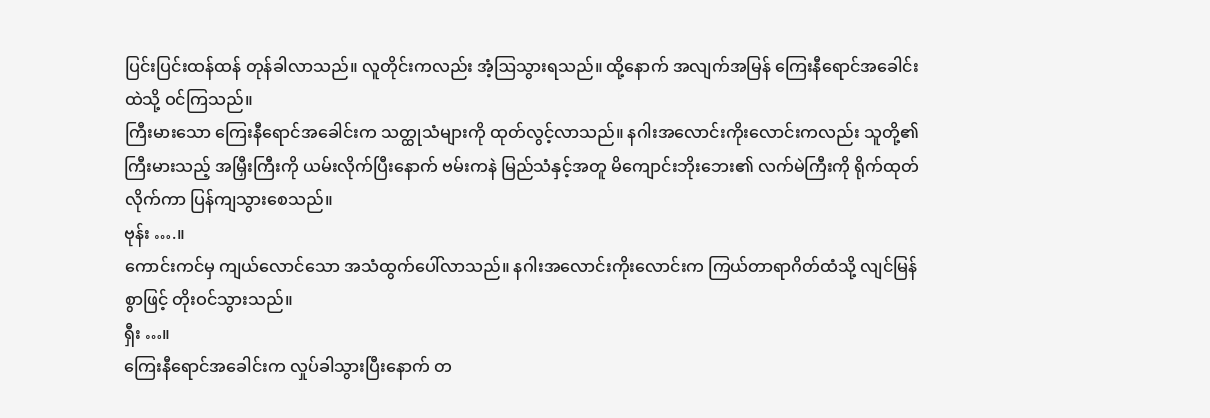ပြင်းပြင်းထန်ထန် တုန်ခါလာသည်။ လူတိုင်းကလည်း အံ့ဩသွားရသည်။ ထို့နောက် အလျက်အမြန် ကြေးနီရောင်အခေါင်းထဲသို့ ဝင်ကြသည်။
ကြီးမားသော ကြေးနီရောင်အခေါင်းက သတ္ထုသံများကို ထုတ်လွင့်လာသည်။ နဂါးအလောင်းကိုးလောင်းကလည်း သူတို့၏ ကြီးမားသည့် အမြှီးကြီးကို ယမ်းလိုက်ပြီးနောက် ဗမ်းကနဲ မြည်သံနှင့်အတူ မိကျောင်းဘိုးဘေး၏ လက်မဲကြီးကို ရိုက်ထုတ်လိုက်ကာ ပြန်ကျသွားစေသည်။
ဗုန်း ….။
ကောင်းကင်မှ ကျယ်လောင်သော အသံထွက်ပေါ်လာသည်။ နဂါးအလောင်းကိုးလောင်းက ကြယ်တာရာဂိတ်ထံသို့ လျင်မြန်စွာဖြင့် တိုးဝင်သွားသည်။
ရှီး …။
ကြေးနီရောင်အခေါင်းက လှုပ်ခါသွားပြီးနောက် တ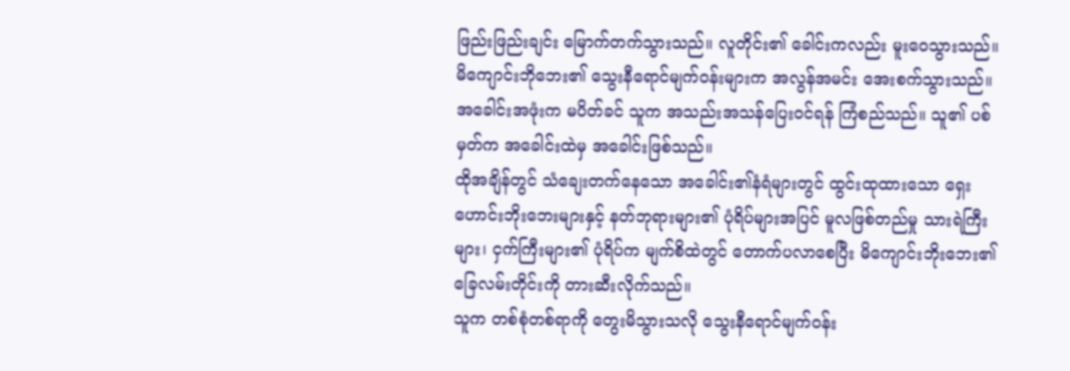ဖြည်းဖြည်းချင်း မြောက်တက်သွားသည်။ လူတိုင်း၏ ခေါင်းကလည်း မူးဝေသွားသည်။
မိကျောင်းဘိုဘေး၏ သွေးနီရောင်မျက်ဝန်းများက အလွန်အမင်း အေးစက်သွားသည်။ အခေါင်းအဖုံးက မပိတ်ခင် သူက အသည်းအသန်ပြေးဝင်ရန် ကြံစည်သည်။ သူ၏ ပစ်မှတ်က အခေါင်းထဲမှ အခေါင်းဖြစ်သည်။
ထိုအချိန်တွင် သံချေးတက်နေသော အခေါင်း၏နံရံများတွင် ထွင်းထုထားသော ရှေးဟောင်းဘိုးဘေးများနှင့် နတ်ဘုရားများ၏ ပုံရိပ်များအပြင် မူလဖြစ်တည်မှု သားရဲကြီးများ၊ ငှက်ကြီးများ၏ ပုံရိပ်က မျက်စိထဲတွင် တောက်ပလာစေပြီး မိကျောင်းဘိုးဘေး၏ ခြေလမ်းတိုင်းကို တားဆီးလိုက်သည်။
သူက တစ်စုံတစ်ရာကို တွေးမိသွားသလို သွေးနီရောင်မျက်ဝန်း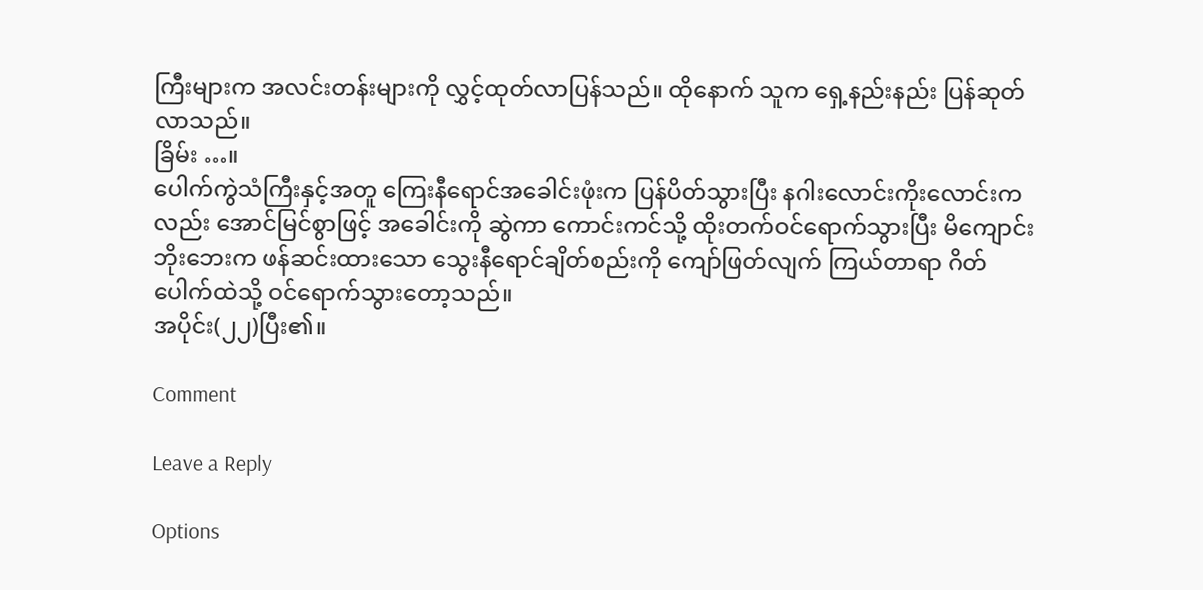ကြီးများက အလင်းတန်းများကို လွှင့်ထုတ်လာပြန်သည်။ ထိုနောက် သူက ရှေ့နည်းနည်း ပြန်ဆုတ်လာသည်။
ခြိမ်း …။
ပေါက်ကွဲသံကြီးနှင့်အတူ ကြေးနီရောင်အခေါင်းဖုံးက ပြန်ပိတ်သွားပြီး နဂါးလောင်းကိုးလောင်းကလည်း အောင်မြင်စွာဖြင့် အခေါင်းကို ဆွဲကာ ကောင်းကင်သို့ ထိုးတက်ဝင်ရောက်သွားပြီး မိကျောင်းဘိုးဘေးက ဖန်ဆင်းထားသော သွေးနီရောင်ချိတ်စည်းကို ကျော်ဖြတ်လျက် ကြယ်တာရာ ဂိတ်ပေါက်ထဲသို့ ဝင်ရောက်သွားတော့သည်။
အပိုင်း(၂၂)ပြီး၏။

Comment

Leave a Reply

Options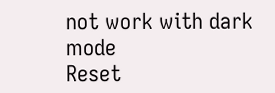not work with dark mode
Reset